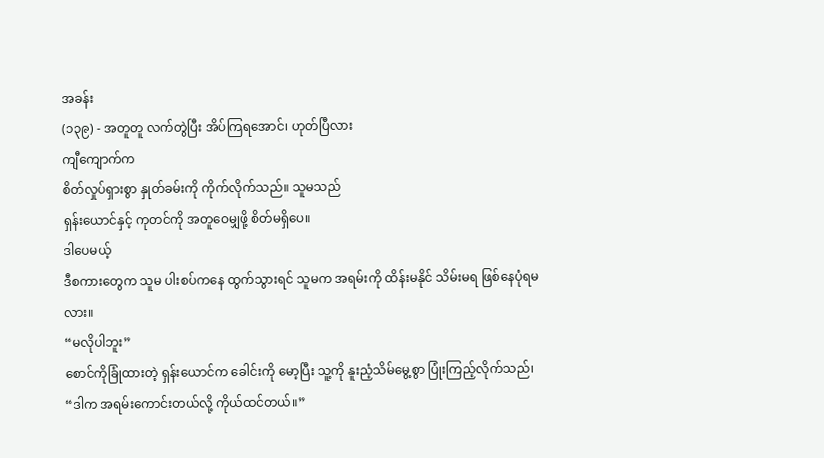အခန်း
(၁၃၉) - အတူတူ လက်တွဲပြီး အိပ်ကြရအောင်၊ ဟုတ်ပြီလား
ကျီကျောက်က
စိတ်လှုပ်ရှားစွာ နှုတ်ခမ်းကို ကိုက်လိုက်သည်။ သူမသည်
ရှန်းယောင်နှင့် ကုတင်ကို အတူဝေမျှဖို့ စိတ်မရှိပေ။
ဒါပေမယ့်
ဒီစကားတွေက သူမ ပါးစပ်ကနေ ထွက်သွားရင် သူမက အရမ်းကို ထိန်းမနိုင် သိမ်းမရ ဖြစ်နေပုံရမလား။
“မလိုပါဘူး”
စောင်ကိုခြုံထားတဲ့ ရှန်းယောင်က ခေါင်းကို မော့ပြီး သူ့ကို နူးညံ့သိမ်မွေ့စွာ ပြုံးကြည့်လိုက်သည်၊
“ဒါက အရမ်းကောင်းတယ်လို့ ကိုယ်ထင်တယ်။”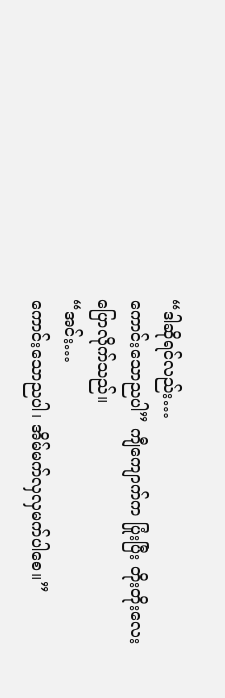“ဒါဆိုရင်လည်း…
ကောင်းသောညပါ” ကျီကျောက်က ပြုံးပြီး တိုးတိုးလေး ပြောလိုက်သည်။
“အင်း…
ကောင်းသောညပါ၊ အိမ်မက်လှလှမက်ပါစေ။”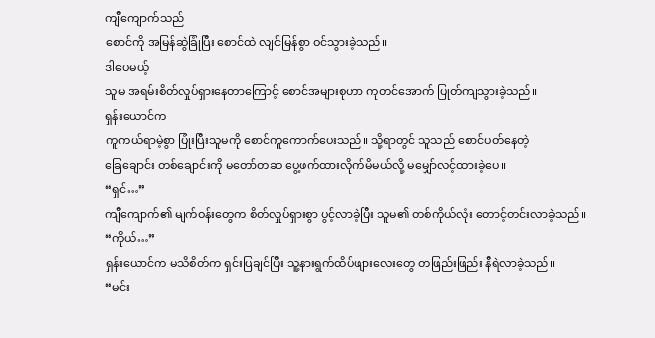ကျီကျောက်သည်
စောင်ကို အမြန်ဆွဲခြုံပြီး စောင်ထဲ လျင်မြန်စွာ ဝင်သွားခဲ့သည်။
ဒါပေမယ့်
သူမ အရမ်းစိတ်လှုပ်ရှားနေတာကြောင့် စောင်အများစုဟာ ကုတင်အောက် ပြုတ်ကျသွားခဲ့သည်။
ရှန်းယောင်က
ကူကယ်ရာမဲ့စွာ ပြုံးပြီးသူမကို စောင်ကူကောက်ပေးသည်။ သို့ရာတွင် သူသည် စောင်ပတ်နေတဲ့
ခြေချောင်း တစ်ချောင်းကို မတော်တဆ ပွေ့ဖက်ထားလိုက်မိမယ်လို့ မမျှော်လင့်ထားခဲ့ပေ။
“ရှင်…”
ကျီကျောက်၏ မျက်ဝန်းတွေက စိတ်လှုပ်ရှားစွာ ပွင့်လာခဲ့ပြီး သူမ၏ တစ်ကိုယ်လုံး တောင့်တင်းလာခဲ့သည်။
“ကိုယ်…”
ရှန်းယောင်က မသိစိတ်က ရှင်းပြချင်ပြီး သူ့နားရွက်ထိပ်ဖျားလေးတွေ တဖြည်းဖြည်း နီရဲလာခဲ့သည်။
“မင်း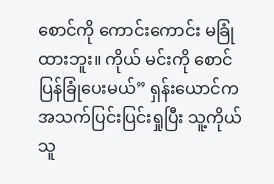စောင်ကို ကောင်းကောင်း မခြုံထားဘူး။ ကိုယ် မင်းကို စောင်ပြန်ခြုံပေးမယ်” ရှန်းယောင်က
အသက်ပြင်းပြင်းရှုပြီး သူ့ကိုယ်သူ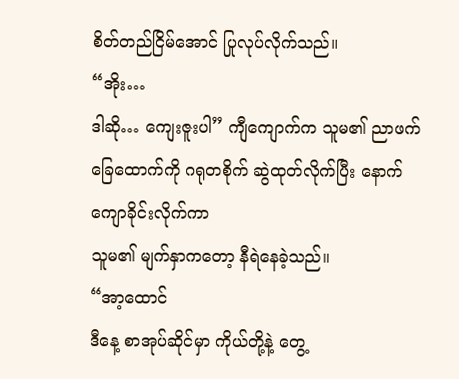စိတ်တည်ငြိမ်အောင် ပြုလုပ်လိုက်သည်။
“အိုး…
ဒါဆို… ကျေးဇူးပါ” ကျီကျောက်က သူမ၏ ညာဖက်ခြေထောက်ကို ဂရုတစိုက် ဆွဲထုတ်လိုက်ပြီး နောက်ကျောခိုင်းလိုက်ကာ
သူမ၏ မျက်နှာကတော့ နီရဲနေခဲ့သည်။
“အာ့ထောင်
ဒီနေ့ စာအုပ်ဆိုင်မှာ ကိုယ်တို့နဲ့ တွေ့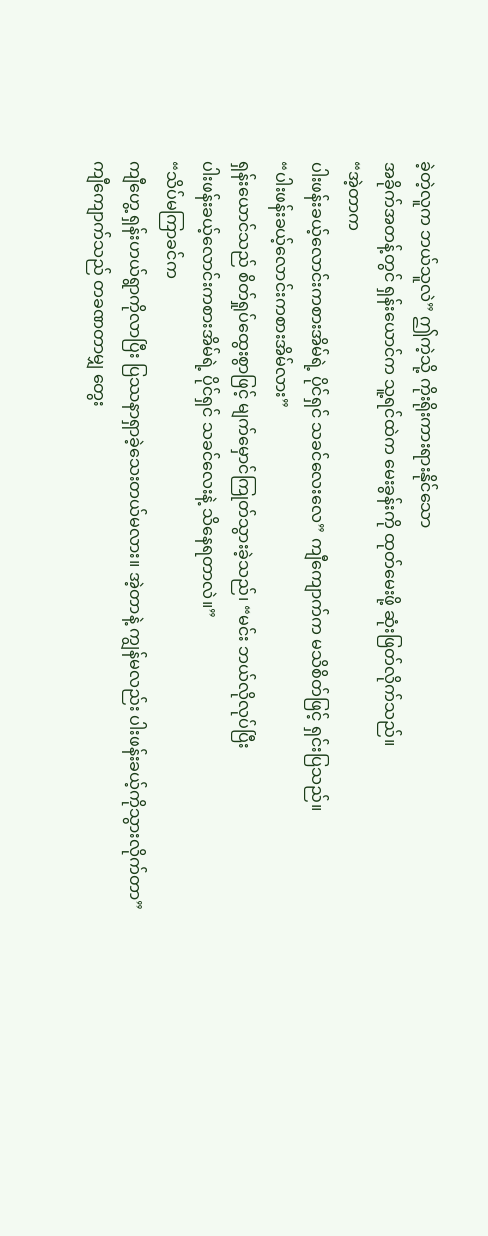ခဲ့တဲ့လူက ဘယ်သူလဲ” ဤကဲ့သို့ ကိုးရိုးကားရားနိုင်သော
အခိုက်အတန့်တွင် ရှန်းယောင်က သူ့ရင်ထဲက မေးခွန်းကို ထုတ်မေးဖို့ ဆုံးဖြတ်လိုက်သည်။
“အဲ့တာက
ပါးဖန်းခယ့်လောင်းကစားအိမ်ရဲ့ ပိုင်ရှင် သခင်လေးလေ” ကျီကျောက်က မသိစိတ်ဖြင့် ရှင်းပြသည်။
“ပါးဖန်းခယ့်လောင်းကစားအိမ်လား”
ရှန်းယောင်သည် စိတ်ရှုပ်ထွေးစွာဖြင့် မျက်မှောင်ကြုတ်သွားခဲ့သည်၊ “မင်း ဘယ်လိုလုပ်ပြီး
ပါးဖန်းခယ့်လောင်းကစားအိမ်ရဲ့ ပိုင်ရှင် သခင်လေးနဲ့ သိနေရတာလဲ။”
“သိပ်မကြာခင်က
ကျီဟွေ့ ရှန်းဟယ်ရွာကိုလာပြီး ပြဿနာရှာခဲ့သေးတယ်မလား။ အဲ့တာနဲ့ ကျွန်မလည်း ပါးဖန်းခယ့်ကိုသွားလိုက်တာ”
ကျီကျောက်သည် တခဏတာမျှ တွေး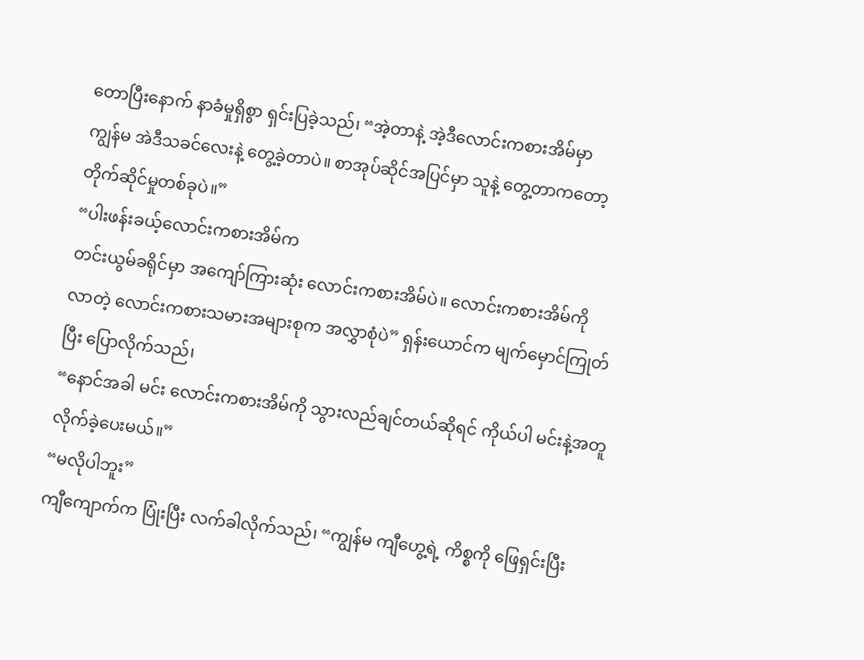တောပြီးနောက် နာခံမှုရှိစွာ ရှင်းပြခဲ့သည်၊ “အဲ့တာနဲ့ အဲ့ဒီလောင်းကစားအိမ်မှာ
ကျွန်မ အဲဒီသခင်လေးနဲ့ တွေ့ခဲ့တာပဲ။ စာအုပ်ဆိုင်အပြင်မှာ သူနဲ့ တွေ့တာကတော့ တိုက်ဆိုင်မှုတစ်ခုပဲ။”
“ပါးဖန်းခယ့်လောင်းကစားအိမ်က
တင်းယွမ်ခရိုင်မှာ အကျော်ကြားဆုံး လောင်းကစားအိမ်ပဲ။ လောင်းကစားအိမ်ကို
လာတဲ့ လောင်းကစားသမားအများစုက အလွှာစုံပဲ” ရှန်းယောင်က မျက်မှောင်ကြုတ်ပြီး ပြောလိုက်သည်၊
“နောင်အခါ မင်း လောင်းကစားအိမ်ကို သွားလည်ချင်တယ်ဆိုရင် ကိုယ်ပါ မင်းနဲ့အတူ လိုက်ခဲ့ပေးမယ်။”
“မလိုပါဘူး”
ကျီကျောက်က ပြုံးပြီး လက်ခါလိုက်သည်၊ “ကျွန်မ ကျီဟွေ့ရဲ့ ကိစ္စကို ဖြေရှင်းပြီး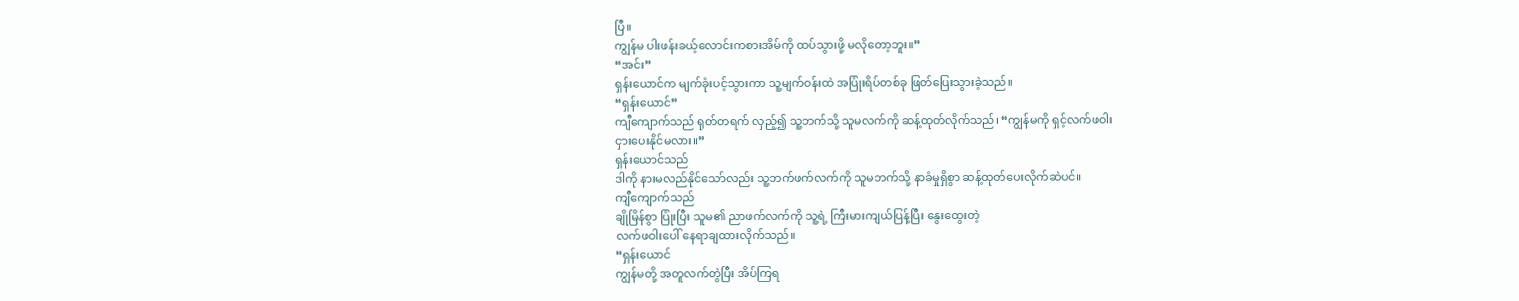ပြီ။
ကျွန်မ ပါးဖန်းခယ့်လောင်းကစားအိမ်ကို ထပ်သွားဖို့ မလိုတော့ဘူး။”
“အင်း”
ရှန်းယောင်က မျက်ခုံးပင့်သွားကာ သူ့မျက်ဝန်းထဲ အပြုံးရိပ်တစ်ခု ဖြတ်ပြေးသွားခဲ့သည်။
“ရှန်းယောင်”
ကျီကျောက်သည် ရုတ်တရက် လှည့်၍ သူ့ဘက်သို့ သူမလက်ကို ဆန့်ထုတ်လိုက်သည်၊ “ကျွန်မကို ရှင့်လက်ဖဝါး
ငှားပေးနိုင်မလား။”
ရှန်းယောင်သည်
ဒါကို နားမလည်နိုင်သော်လည်း သူ့ဘက်ဖက်လက်ကို သူမဘက်သို့ နာခံမှုရှိစွာ ဆန့်ထုတ်ပေးလိုက်ဆဲပင်။
ကျီကျောက်သည်
ချိုမြိန်စွာ ပြုံးပြီး သူမ၏ ညာဖက်လက်ကို သူ့ရဲ့ ကြီးမားကျယ်ပြန့်ပြီး နွေးထွေးတဲ့
လက်ဖဝါးပေါ် နေရာချထားလိုက်သည်။
“ရှန်းယောင်
ကျွန်မတို့ အတူလက်တွဲပြီး အိပ်ကြရ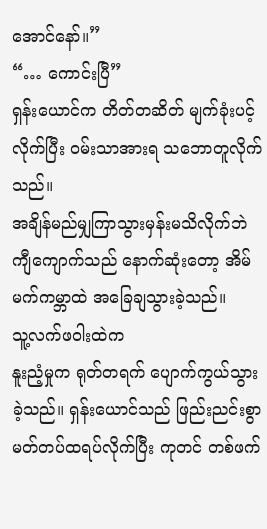အောင်နော်။”
“… ကောင်းပြီ”
ရှန်းယောင်က တိတ်တဆိတ် မျက်ခုံးပင့်လိုက်ပြီး ဝမ်းသာအားရ သဘောတူလိုက်သည်။
အချိန်မည်မျှကြာသွားမှန်းမသိလိုက်ဘဲ
ကျီကျောက်သည် နောက်ဆုံးတော့ အိမ်မက်ကမ္ဘာထဲ အခြေချသွားခဲ့သည်။
သူ့လက်ဖဝါးထဲက
နူးညံ့မှုက ရုတ်တရက် ပျောက်ကွယ်သွားခဲ့သည်။ ရှန်းယောင်သည် ဖြည်းညင်းစွာ
မတ်တပ်ထရပ်လိုက်ပြီး ကုတင် တစ်ဖက်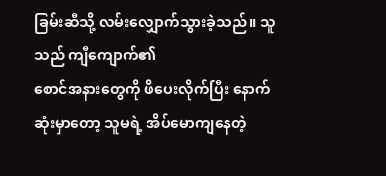ခြမ်းဆီသို့ လမ်းလျှောက်သွားခဲ့သည်။ သူသည် ကျီကျောက်၏
စောင်အနားတွေကို ဖိပေးလိုက်ပြီး နောက်ဆုံးမှာတော့ သူမရဲ့ အိပ်မောကျနေတဲ့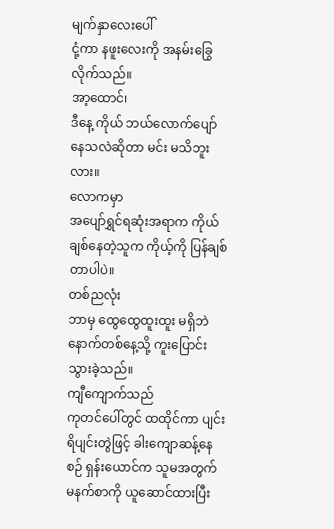မျက်နှာလေးပေါ်
ငုံ့ကာ နဖူးလေးကို အနမ်းခြွေလိုက်သည်။
အာ့ထောင်၊
ဒီနေ့ ကိုယ် ဘယ်လောက်ပျော်နေသလဲဆိုတာ မင်း မသိဘူးလား။
လောကမှာ
အပျော်ရွှင်ရဆုံးအရာက ကိုယ်ချစ်နေတဲ့သူက ကိုယ့်ကို ပြန်ချစ်တာပါပဲ။
တစ်ညလုံး
ဘာမှ ထွေထွေထူးထူး မရှိဘဲ နောက်တစ်နေ့သို့ ကူးပြောင်းသွားခဲ့သည်။
ကျီကျောက်သည်
ကုတင်ပေါ်တွင် ထထိုင်ကာ ပျင်းရိပျင်းတွဲဖြင့် ခါးကျောဆန့်နေစဉ် ရှန်းယောင်က သူမအတွက်
မနက်စာကို ယူဆောင်ထားပြီး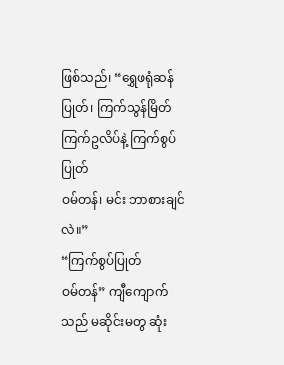ဖြစ်သည်၊ “ရွှေဖရုံဆန်ပြုတ်၊ ကြက်သွန်မြိတ်ကြက်ဥလိပ်နဲ့ ကြက်စွပ်ပြုတ်
ဝမ်တန်၊ မင်း ဘာစားချင်လဲ။”
“ကြက်စွပ်ပြုတ်
ဝမ်တန်” ကျီကျောက်သည် မဆိုင်းမတွ ဆုံး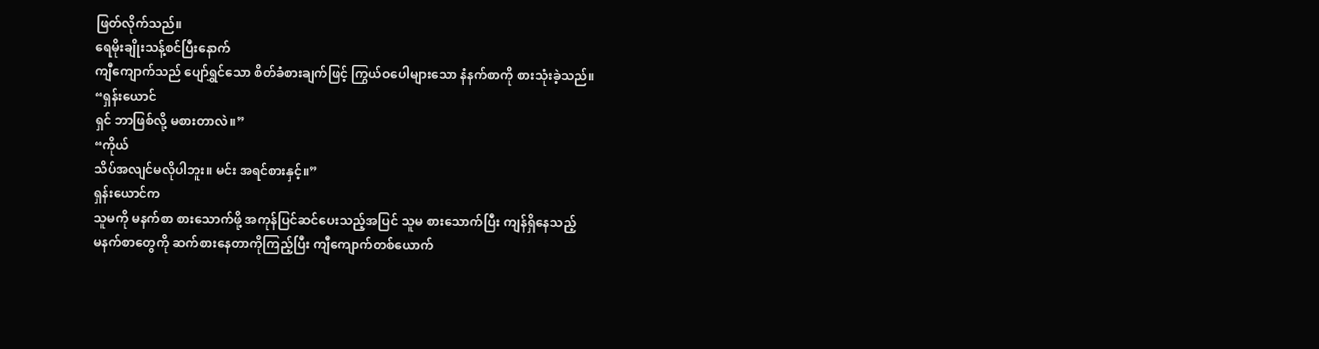ဖြတ်လိုက်သည်။
ရေမိုးချိုးသန့်စင်ပြီးနောက်
ကျီကျောက်သည် ပျော်ရွှင်သော စိတ်ခံစားချက်ဖြင့် ကြွယ်ဝပေါများသော နံနက်စာကို စားသုံးခဲ့သည်။
“ရှန်းယောင်
ရှင် ဘာဖြစ်လို့ မစားတာလဲ။”
“ကိုယ်
သိပ်အလျင်မလိုပါဘူး။ မင်း အရင်စားနှင့်။”
ရှန်းယောင်က
သူမကို မနက်စာ စားသောက်ဖို့ အကုန်ပြင်ဆင်ပေးသည့်အပြင် သူမ စားသောက်ပြီး ကျန်ရှိနေသည့်
မနက်စာတွေကို ဆက်စားနေတာကိုကြည့်ပြီး ကျီကျောက်တစ်ယောက်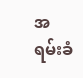အရမ်းခံ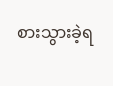စားသွားခဲ့ရ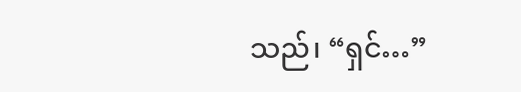သည်၊ “ရှင်…”